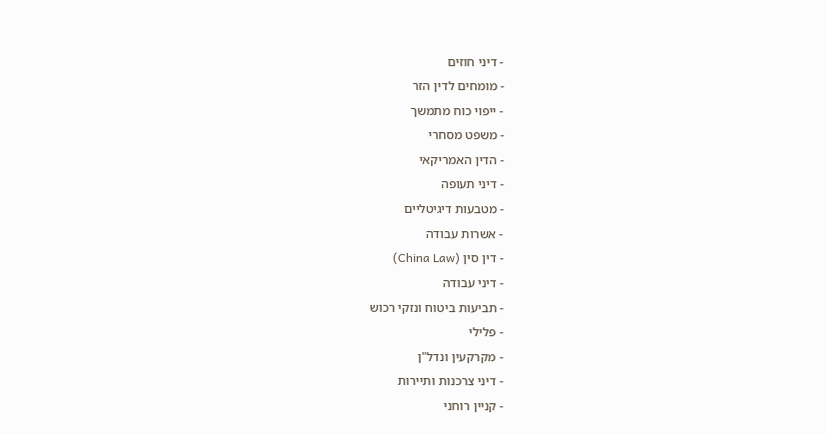- דיני חוזים
- מומחים לדין הזר
- ייפוי כוח מתמשך
- משפט מסחרי
- הדין האמריקאי
- דיני תעופה
- מטבעות דיגיטליים
- אשרות עבודה
- דין סין (China Law)
- דיני עבודה
- תביעות ביטוח ונזקי רכוש
- פלילי
- מקרקעין ונדל"ן
- דיני צרכנות ותיירות
- קניין רוחני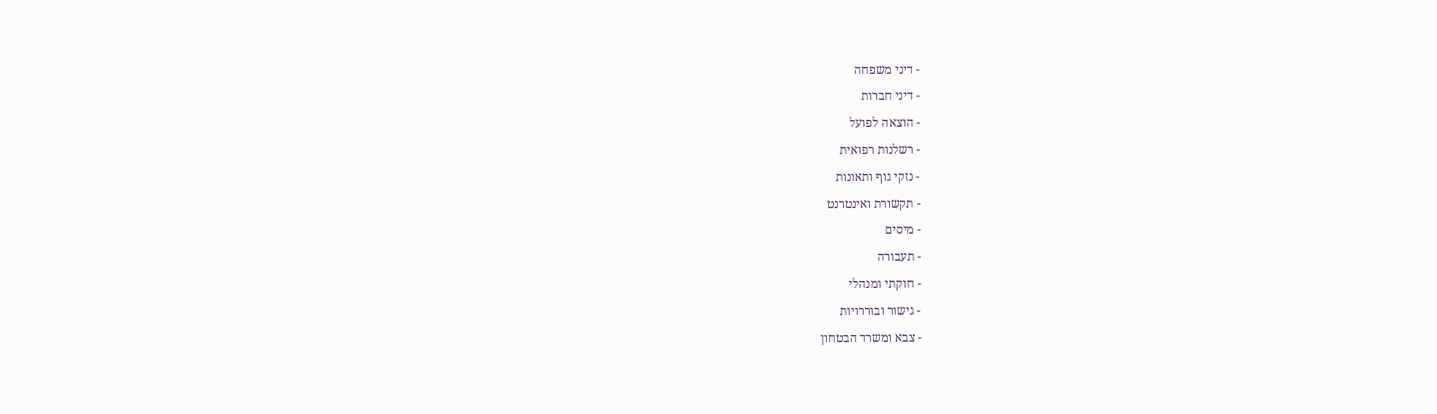- דיני משפחה
- דיני חברות
- הוצאה לפועל
- רשלנות רפואית
- נזקי גוף ותאונות
- תקשורת ואינטרנט
- מיסים
- תעבורה
- חוקתי ומנהלי
- גישור ובוררויות
- צבא ומשרד הבטחון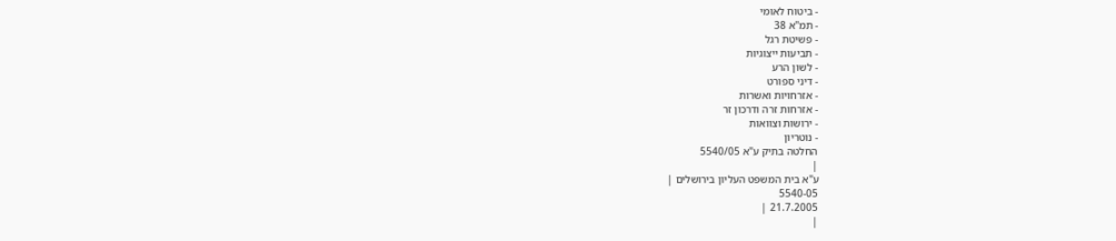- ביטוח לאומי
- תמ"א 38
- פשיטת רגל
- תביעות ייצוגיות
- לשון הרע
- דיני ספורט
- אזרחויות ואשרות
- אזרחות זרה ודרכון זר
- ירושות וצוואות
- נוטריון
החלטה בתיק ע"א 5540/05
|
ע"א בית המשפט העליון בירושלים |
5540-05
21.7.2005 |
|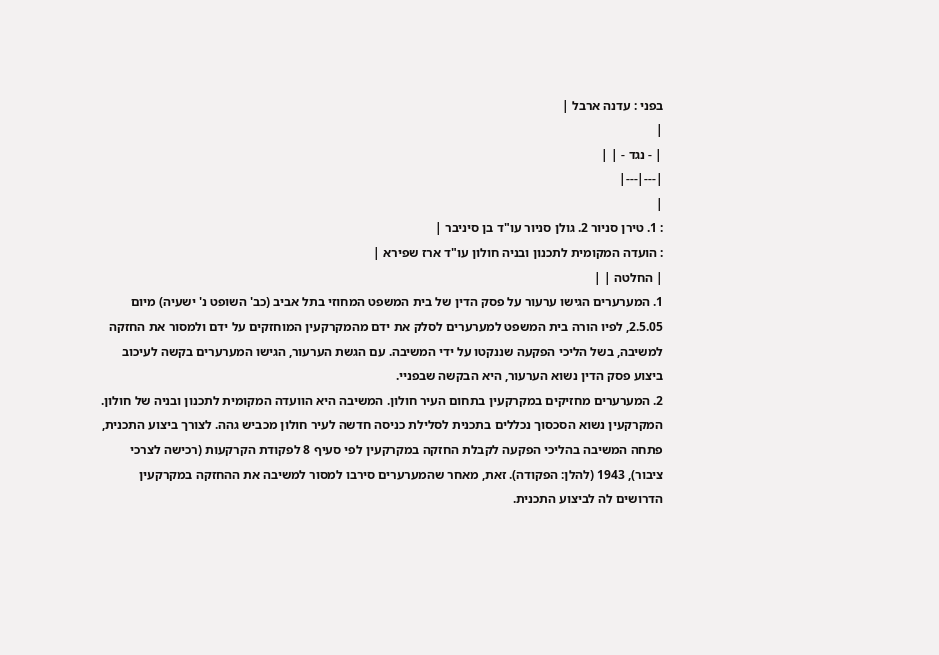בפני : עדנה ארבל |
|
| - נגד - | |
|---|---|
|
: 1. טירן סניור 2. גולן סניור עו"ד בן סיניבר |
: הועדה המקומית לתכנון ובניה חולון עו"ד ארז שפירא |
| החלטה | |
1. המערערים הגישו ערעור על פסק הדין של בית המשפט המחוזי בתל אביב (כב' השופט נ' ישעיה) מיום 2.5.05, לפיו הורה בית המשפט למערערים לסלק את ידם מהמקרקעין המוחזקים על ידם ולמסור את החזקה למשיבה, בשל הליכי הפקעה שננקטו על ידי המשיבה. עם הגשת הערעור, הגישו המערערים בקשה לעיכוב ביצוע פסק הדין נשוא הערעור, היא הבקשה שבפניי.
2. המערערים מחזיקים במקרקעין בתחום העיר חולון. המשיבה היא הוועדה המקומית לתכנון ובניה של חולון. המקרקעין נשוא הסכסוך נכללים בתכנית לסלילת כניסה חדשה לעיר חולון מכביש גהה. לצורך ביצוע התכנית, פתחה המשיבה בהליכי הפקעה לקבלת החזקה במקרקעין לפי סעיף 8 לפקודת הקרקעות (רכישה לצרכי ציבור), 1943 (להלן: הפקודה). זאת, מאחר שהמערערים סירבו למסור למשיבה את ההחזקה במקרקעין הדרושים לה לביצוע התכנית.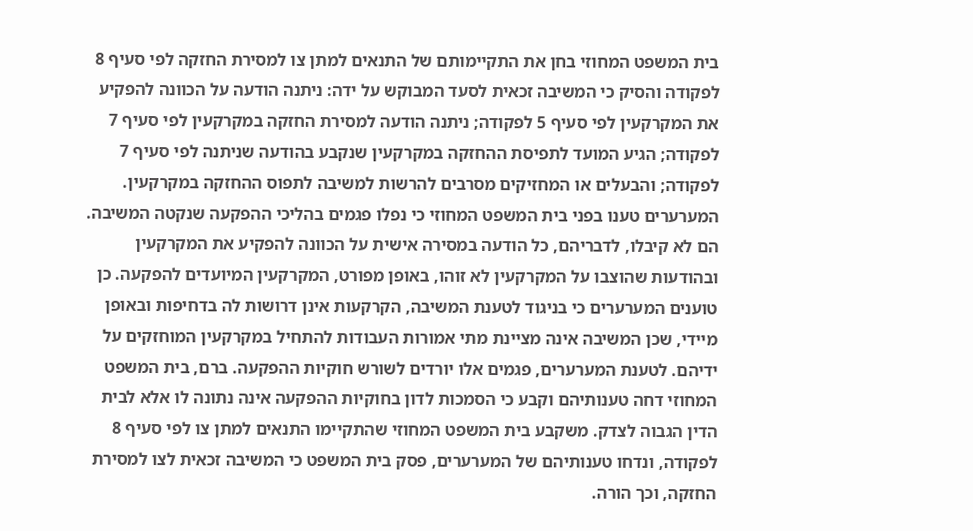בית המשפט המחוזי בחן את התקיימותם של התנאים למתן צו למסירת החזקה לפי סעיף 8 לפקודה והסיק כי המשיבה זכאית לסעד המבוקש על ידה: ניתנה הודעה על הכוונה להפקיע את המקרקעין לפי סעיף 5 לפקודה; ניתנה הודעה למסירת החזקה במקרקעין לפי סעיף 7 לפקודה; הגיע המועד לתפיסת ההחזקה במקרקעין שנקבע בהודעה שניתנה לפי סעיף 7 לפקודה; והבעלים או המחזיקים מסרבים להרשות למשיבה לתפוס ההחזקה במקרקעין.
המערערים טענו בפני בית המשפט המחוזי כי נפלו פגמים בהליכי ההפקעה שנקטה המשיבה. הם לא קיבלו, לדבריהם, כל הודעה במסירה אישית על הכוונה להפקיע את המקרקעין ובהודעות שהוצבו על המקרקעין לא זוהו, באופן מפורט, המקרקעין המיועדים להפקעה. כן טוענים המערערים כי בניגוד לטענת המשיבה, הקרקעות אינן דרושות לה בדחיפות ובאופן מיידי, שכן המשיבה אינה מציינת מתי אמורות העבודות להתחיל במקרקעין המוחזקים על ידיהם. לטענת המערערים, פגמים אלו יורדים לשורש חוקיות ההפקעה. ברם, בית המשפט המחוזי דחה טענותיהם וקבע כי הסמכות לדון בחוקיות ההפקעה אינה נתונה לו אלא לבית הדין הגבוה לצדק. משקבע בית המשפט המחוזי שהתקיימו התנאים למתן צו לפי סעיף 8 לפקודה, ונדחו טענותיהם של המערערים, פסק בית המשפט כי המשיבה זכאית לצו למסירת החזקה, וכך הורה.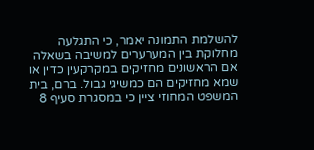להשלמת התמונה יאמר, כי התגלעה מחלוקת בין המערערים למשיבה בשאלה אם הראשונים מחזיקים במקרקעין כדין או שמא מחזיקים הם כמשיגי גבול. ברם, בית המשפט המחוזי ציין כי במסגרת סעיף 8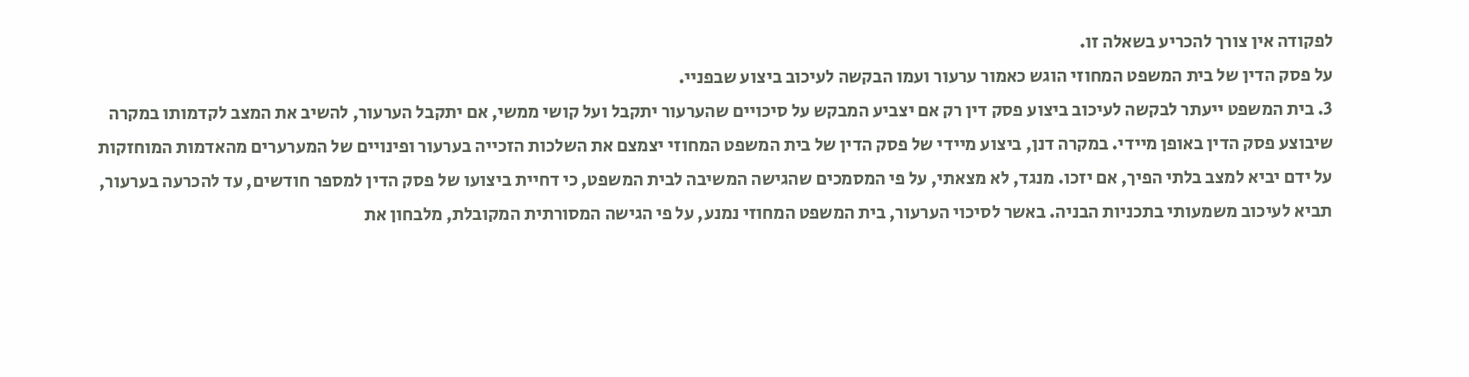לפקודה אין צורך להכריע בשאלה זו.
על פסק הדין של בית המשפט המחוזי הוגש כאמור ערעור ועמו הבקשה לעיכוב ביצוע שבפניי.
3. בית המשפט ייעתר לבקשה לעיכוב ביצוע פסק דין רק אם יצביע המבקש על סיכויים שהערעור יתקבל ועל קושי ממשי, אם יתקבל הערעור, להשיב את המצב לקדמותו במקרה שיבוצע פסק הדין באופן מיידי. במקרה דנן, ביצוע מיידי של פסק הדין של בית המשפט המחוזי יצמצם את השלכות הזכייה בערעור ופינויים של המערערים מהאדמות המוחזקות על ידם יביא למצב בלתי הפיך, אם יזכו. מנגד, לא מצאתי, על פי המסמכים שהגישה המשיבה לבית המשפט, כי דחיית ביצועו של פסק הדין למספר חודשים, עד להכרעה בערעור, תביא לעיכוב משמעותי בתכניות הבניה. באשר לסיכוי הערעור, בית המשפט המחוזי נמנע, על פי הגישה המסורתית המקובלת, מלבחון את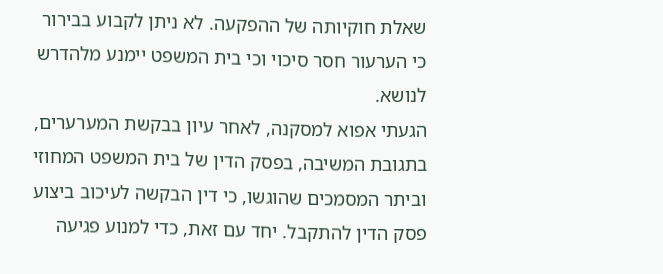שאלת חוקיותה של ההפקעה. לא ניתן לקבוע בבירור כי הערעור חסר סיכוי וכי בית המשפט יימנע מלהדרש לנושא.
הגעתי אפוא למסקנה, לאחר עיון בבקשת המערערים, בתגובת המשיבה, בפסק הדין של בית המשפט המחוזי וביתר המסמכים שהוגשו, כי דין הבקשה לעיכוב ביצוע פסק הדין להתקבל. יחד עם זאת, כדי למנוע פגיעה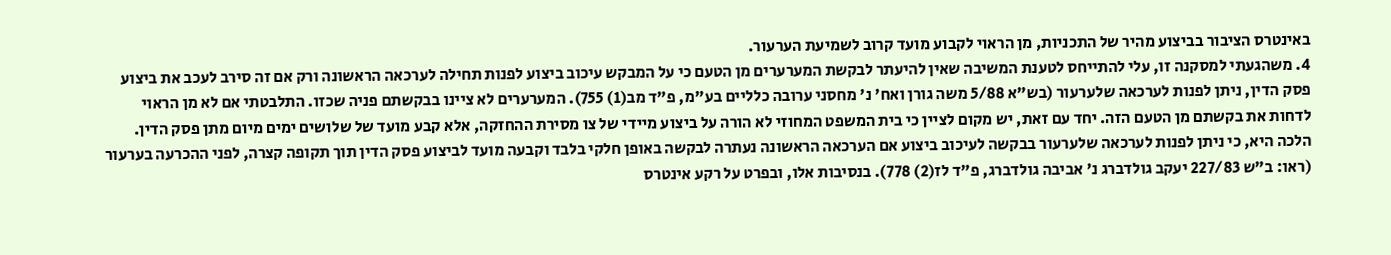באינטרס הציבור בביצוע מהיר של התכניות, מן הראוי לקבוע מועד קרוב לשמיעת הערעור.
4. משהגעתי למסקנה זו, עלי להתייחס לטענת המשיבה שאין להיעתר לבקשת המערערים מן הטעם כי על המבקש עיכוב ביצוע לפנות תחילה לערכאה הראשונה ורק אם זה סירב לעכב את ביצוע פסק הדין, ניתן לפנות לערכאה שלערעור (בש"א 5/88 משה גורן ואח' נ' מחסני ערובה כלליים בע"מ, פ"ד מב(1) 755). המערערים לא ציינו בבקשתם פניה שכזו. התלבטתי אם לא מן הראוי לדחות את בקשתם מן הטעם הזה. יחד עם זאת, יש מקום לציין כי בית המשפט המחוזי לא הורה על ביצוע מיידי של צו מסירת ההחזקה, אלא קבע מועד של שלושים ימים מיום מתן פסק הדין. הלכה היא, כי ניתן לפנות לערכאה שלערעור בבקשה לעיכוב ביצוע אם הערכאה הראשונה נעתרה לבקשה באופן חלקי בלבד וקבעה מועד לביצוע פסק הדין תוך תקופה קצרה, לפני ההכרעה בערעור (ראו: ב"ש 227/83 יעקב גולדברג נ' אביבה גולדברג, פ"ד לז(2) 778). בנסיבות אלו, ובפרט על רקע אינטרס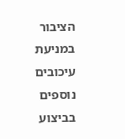הציבור במניעת עיכובים נוספים בביצוע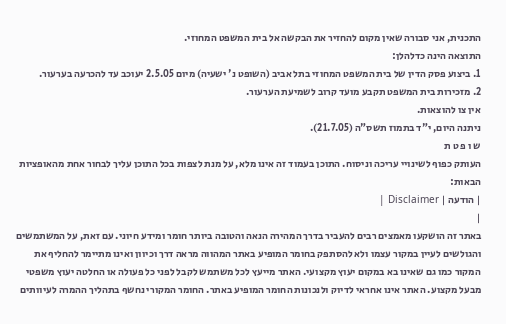התכנית, אני סבורה שאין מקום להחזיר את הבקשה אל בית המשפט המחוזי.
התוצאה הינה כדלהלן:
1. ביצוע פסק הדין של בית המשפט המחוזי בתל אביב (השופט נ' ישעיה) מיום 2.5.05 יעוכב עד להכרעה בערעור.
2. מזכירות בית המשפט תקבע מועד קרוב לשמיעת הערעור.
אין צו להוצאות.
ניתנה היום, י"ד בתמוז תשס"ה (21.7.05).
ש ו פ ט ת
העותק כפוף לשינויי עריכה וניסוח. התוכן בעמוד זה אינו מלא, על מנת לצפות בכל התוכן עליך לבחור אחת מהאופציות הבאות:
| הודעה | Disclaimer |
|
באתר זה הושקעו מאמצים רבים להעביר בדרך המהירה הנאה והטובה ביותר חומר ומידע חיוני. עם זאת, על המשתמשים והגולשים לעיין במקור עצמו ולא להסתפק בחומר המופיע באתר המהווה מראה דרך וכיוון ואינו מתיימר להחליף את המקור כמו גם שאינו בא במקום יעוץ מקצועי. האתר מייעץ לכל משתמש לקבל לפני כל פעולה או החלטה יעוץ משפטי מבעל מקצוע. האתר אינו אחראי לדיוק ולנכונות החומר המופיע באתר. החומר המקורי נחשף בתהליך ההמרה לעיוותים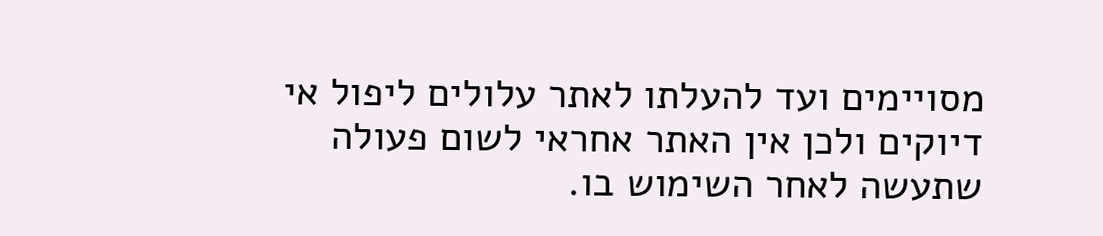מסויימים ועד להעלתו לאתר עלולים ליפול אי דיוקים ולכן אין האתר אחראי לשום פעולה שתעשה לאחר השימוש בו.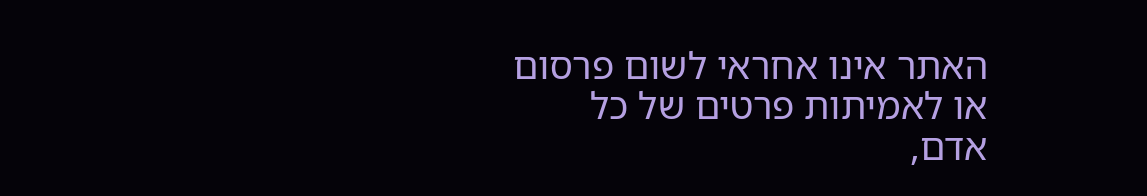האתר אינו אחראי לשום פרסום או לאמיתות פרטים של כל אדם,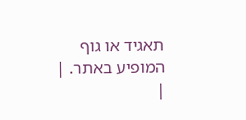תאגיד או גוף המופיע באתר. |
|